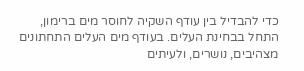כדי להבדיל בין עודף השקיה לחוסר מים ברימון, התחל בבחינת העלים. בעודף מים העלים התחתונים מצהיבים, נושרים, ולעיתים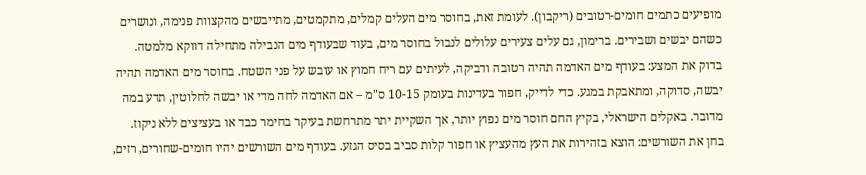מופיעים כתמים חומים-רטובים (ריקבון). לעומת זאת, בחוסר מים העלים קמלים, מתקמטים, מתייבשים מהקצוות פנימה, ונושרים כשהם יבשים ושבירים. ברימון, גם עלים צעירים עלולים לנבול בחוסר מים, בעוד שבעודף מים הנבילה מתחילה דווקא מלמטה.
בדוק את המצע: בעודף מים האדמה תהיה רטובה ודביקה, לעיתים עם ריח חמוץ או עובש על פני השטח. בחוסר מים האדמה תהיה יבשה, סדוקה, ומתאבקת במגע. כדי לדייק, חפור בעדינות בעומק 10-15 ס"מ – אם האדמה לחה מדי או יבשה לחלוטין, תדע במה מדובר. באקלים הישראלי, בקיץ החם חוסר מים נפוץ יותר, אך השקיית יתר מתרחשת בעיקר בחימר כבד או בעציצים ללא ניקוז.
בחן את השורשים: הוצא בזהירות את העץ מהעציץ או חפור קלות סביב בסיס הגזע. בעודף מים השורשים יהיו חומים-שחורים, רזים,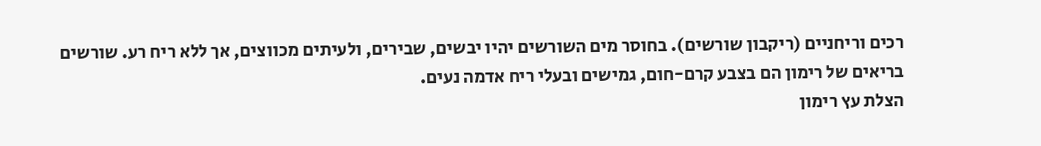רכים וריחניים (ריקבון שורשים). בחוסר מים השורשים יהיו יבשים, שבירים, ולעיתים מכווצים, אך ללא ריח רע. שורשים בריאים של רימון הם בצבע קרם-חום, גמישים ובעלי ריח אדמה נעים.
הצלת עץ רימון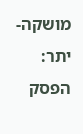מושקה-יתר: הפסק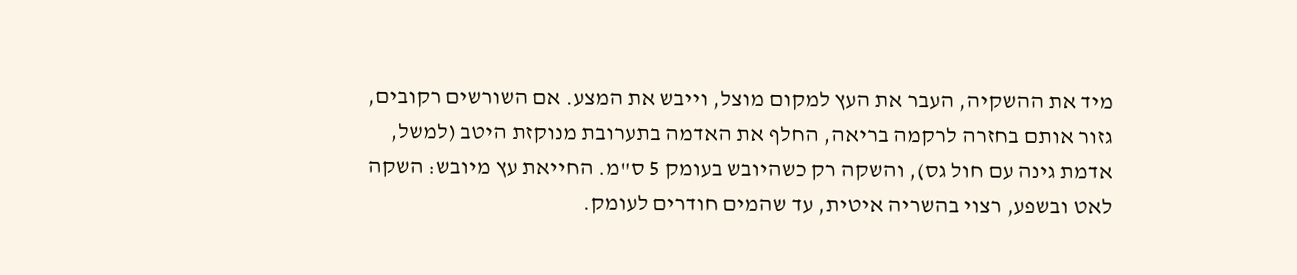מיד את ההשקיה, העבר את העץ למקום מוצל, וייבש את המצע. אם השורשים רקובים, גזור אותם בחזרה לרקמה בריאה, החלף את האדמה בתערובת מנוקזת היטב (למשל, אדמת גינה עם חול גס), והשקה רק כשהיובש בעומק 5 ס"מ. החייאת עץ מיובש: השקה לאט ובשפע, רצוי בהשריה איטית, עד שהמים חודרים לעומק.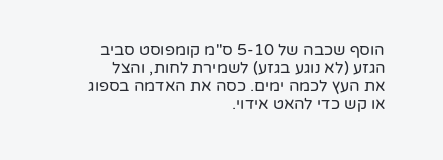הוסף שכבה של 5-10 ס"מ קומפוסט סביב הגזע (לא נוגע בגזע) לשמירת לחות, והצל את העץ לכמה ימים. כסה את האדמה בספוג או קש כדי להאט אידוי.